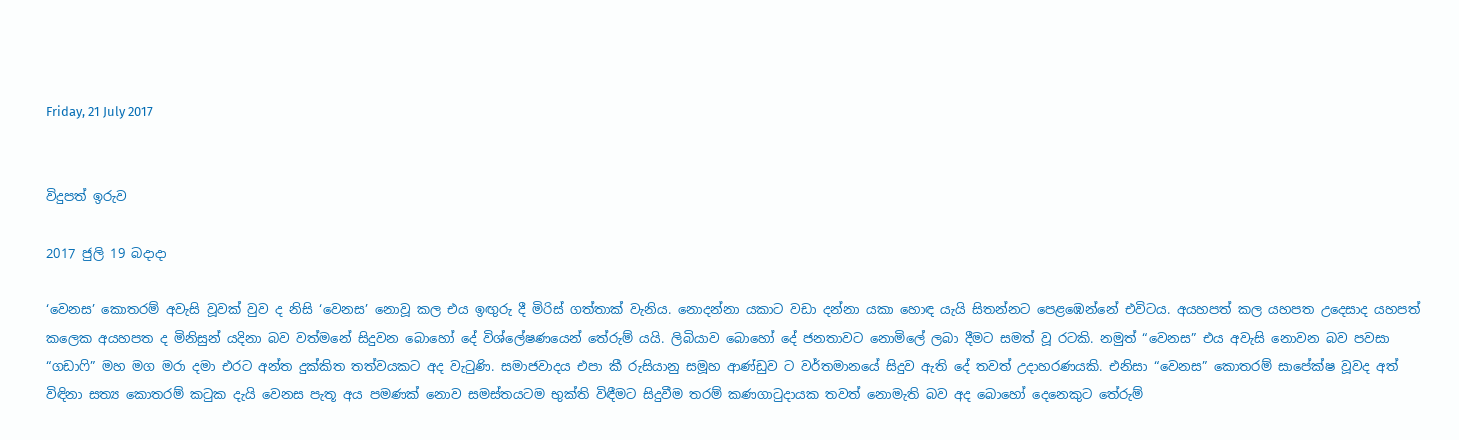Friday, 21 July 2017


විදුපත් ඉරුව

2017 ජුලි 19 බදාදා

‘වෙනස’ කොතරම් අවැසි වූවක් වුව ද නිසි ‘වෙනස’ නොවූ කල එය ඉඟුරු දී මිරිස් ගත්තාක් වැනිය. නොදන්නා යකාට වඩා දන්නා යකා හොඳ යැයි සිතන්නට පෙළඹෙන්නේ එවිටය. අයහපත් කල යහපත උදෙසාද යහපත් කලෙක අයහපත ද මිනිසුන් යදිනා බව වත්මනේ සිදුවන බොහෝ දේ විශ්ලේෂණයෙන් තේරුම් යයි. ලිබියාව බොහෝ දේ ජනතාවට නොමිලේ ලබා දීමට සමත් වූ රටකි. නමුත් “වෙනස” එය අවැසි නොවන බව පවසා “ගඩාෆි” මහ මග මරා දමා එරට අන්ත දුක්කිත තත්වයකට අද වැටුණි. සමාජවාදය එපා කී රුසියානු සමූහ ආණ්ඩුව ට වර්තමානයේ සිදුව ඇති දේ තවත් උදාහරණයකි. එනිසා “වෙනස” කොතරම් සාපේක්ෂ වූවද අත් විඳිනා සත්‍ය කොතරම් කටුක දැයි වෙනස පැතූ අය පමණක් නොව සමස්තයටම භුක්ති විඳීමට සිදුවීම තරම් කණගාටුදායක තවත් නොමැති බව අද බොහෝ දෙනෙකුට තේරුම්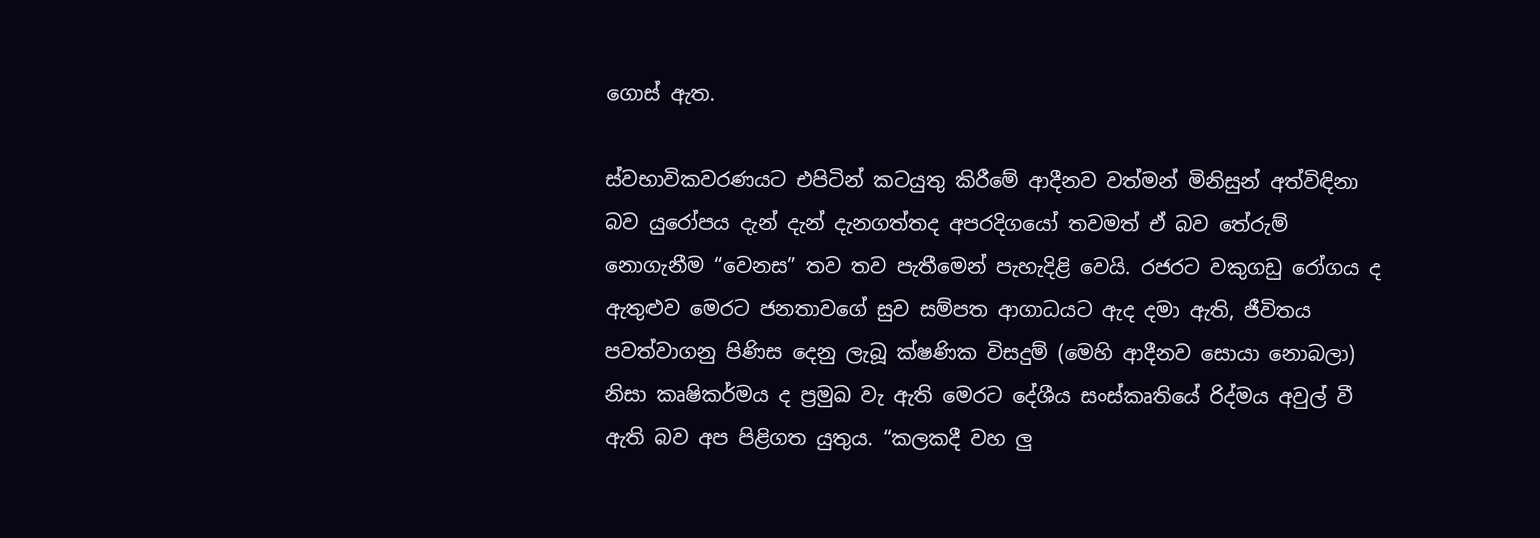ගොස් ඇත.

ස්වභාවිකවරණයට එපිටින් කටයුතු කිරීමේ ආදීනව වත්මන් මිනිසුන් අත්විඳිනා බව යුරෝපය දැන් දැන් දැනගත්තද අපරදිගයෝ තවමත් ඒ බව තේරුම් නොගැනීම “වෙනස” තව තව පැතීමෙන් පැහැදිළි වෙයි. රජරට වකුගඩු රෝගය ද ඇතුළුව මෙරට ජනතාවගේ සුව සම්පත ආගාධයට ඇද දමා ඇති, ජීවිතය පවත්වාගනු පිණිස දෙනු ලැබූ ක්ෂණික විසදුම් (මෙහි ආදීනව සොයා නොබලා) නිසා කෘෂිකර්මය ද ප්‍රමුඛ වැ ඇති මෙරට දේශීය සංස්කෘතියේ රිද්මය අවුල් වී ඇති බව අප පිළිගත යුතුය. “කලකදී වහ ලු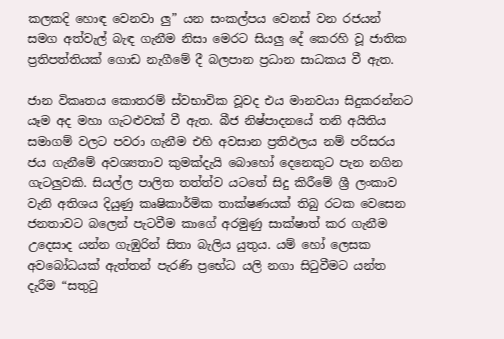කලකදි හොඳ වෙනවා ලු” යන සංකල්පය වෙනස් වන රජයන් සමග අත්වැල් බැඳ ගැනීම නිසා මෙරට සියලු දේ කෙරහි වූ ජාතික ප්‍රතිපත්තියක් ගොඩ නැගීමේ දී බලපාන ප්‍රධාන සාධකය වී ඇත.

ජාන විකෘතය කොතරම් ස්වභාවික වූවද එය මානවයා සිදුකරන්නට යෑම අද මහා ගැටළුවක් වී ඇත. බීජ නිෂ්පාදනයේ තනි අයිතිය සමාගම් වලට පවරා ගැනීම එහි අවසාන ප්‍රතිඵලය නම් පරිසරය ජය ගැනීමේ අවශ්‍යතාව කුමක්දැයි බොහෝ දෙනෙකුට පැන නගින ගැටලුවකි. සියල්ල පාලිත තත්ත්ව යට‍තේ සිදු කිරීමේ ශ්‍රී ලංකාව වැනි අතිශය දියුණු කෘෂිකාර්මික තාක්ෂණයක් තිබු රටක වෙසෙන ජනතාවට බලෙන් පැටවීම කාගේ අරමුණු සාක්ෂාත් කර ගැනීම උදෙසාද යන්න ගැඹුරින් සිතා බැලිය යුතුය. යම් හෝ ලෙසක අවබෝධයක් ඇත්තන් පැරණි ප්‍රභේධ යලි නගා සිටුවීමට යන්ත දැරීම “සතුටු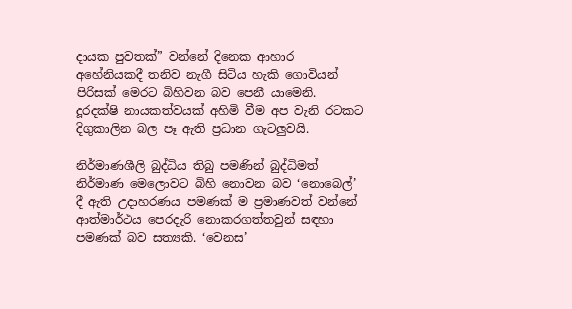දායක පුවතක්” වන්නේ දිනෙක ආහාර අහේනියකදී තනිව නැගී සිටිය හැකි ගොවියන් පිරිසක් මෙරට බිහිවන බව පෙනී යාමෙනි. දූරදක්ෂි නායකත්වයක් අහිමි වීම අප වැනි රටකට දිගුකාලින බල පෑ ඇති ප්‍රධාන ගැටලුවයි.

නිර්මාණශීලි බුද්ධිය තිබු පමණින් බුද්ධිමත් නිර්මාණ මෙලොවට බිහි නොවන බව ‘නොබෙල්’ දී ඇති උදාහරණය පමණක් ම ප්‍රමාණවත් වන්නේ ආත්මාර්ථය පෙරදැරි නොකරගත්තවුන් සඳහා පමණක් බව සත්‍යකි. ‘වෙනස’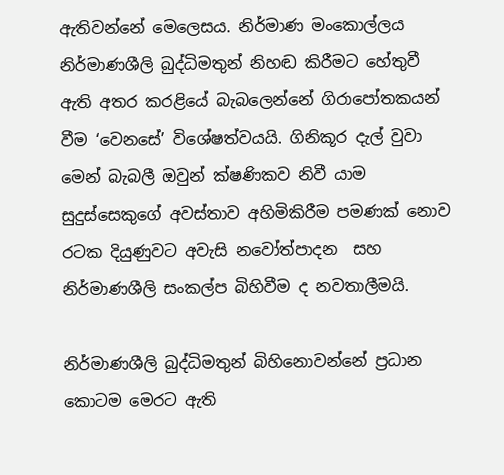ඇතිවන්නේ මෙලෙසය. නිර්මාණ මංකොල්ලය නිර්මාණශීලි බුද්ධිමතුන් නිහඬ කිරීමට හේතුවී ඇති අතර කරළියේ බැබලෙන්නේ ගිරාපෝතකයන් වීම ‘වෙනසේ’ විශේෂත්වයයි. ගිනිකූර දැල් වුවා මෙන් බැබලී ඔවුන් ක්ෂණිකව නිවී යාම සුදුස්සෙකුගේ අවස්තාව අහිමිකිරීම පමණක් නොව රටක දියුණුවට අවැසි නවෝත්පාදන  සහ නිර්මාණශීලි සංකල්ප බිහිවීම ද නවතාලීමයි.

නිර්මාණශීලි බුද්ධිමතුන් බිහිනොවන්නේ ප්‍රධාන කොටම මෙරට ඇති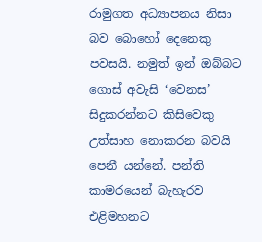රාමුගත අධ්‍යාපනය නිසා බව බොහෝ දෙනෙකු පවසයි. නමුත් ඉන් ඔබ්බට ගොස් අවැසි ‘වෙනස’ සිදුකරන්නට කිසිවෙකු උත්සාහ නොකරන බවයි පෙනී යන්නේ. පන්ති කාමරයෙන් බැහැරව එළිමහනට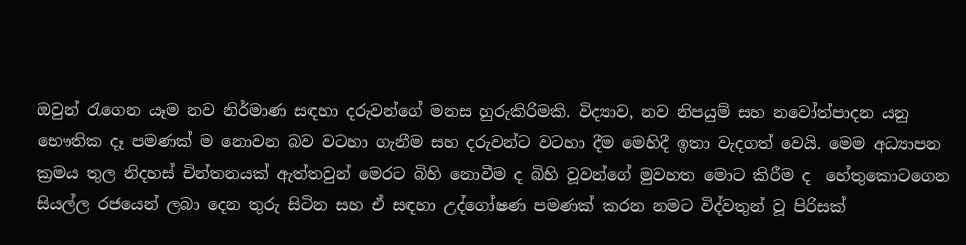ඔවුන් රැගෙන යෑම නව නිර්මාණ සඳහා දරුවන්ගේ මනස හුරුකිරිමකි. විද්‍යාව, නව නිපයුම් සහ නවෝත්පාදන යනු භෞතික දෑ පමණක් ම නොවන බව වටහා ගැනීම සහ දරුවන්ට වටහා දීම මෙහිදී ඉතා වැදගත් වෙයි. මෙම අධ්‍යාපන ක්‍රමය තුල නිදහස් චින්තනයක් ඇත්තවුන් මෙරට බිහි නොවීම ද බිහි වූවන්ගේ මුවහත මොට කිරීම ද  හේතුකොටගෙන සියල්ල රජයෙන් ලබා දෙන තුරු සිටින සහ ඒ සඳහා උද්ගෝෂණ පමණක් කරන නමට විද්වතුන් වූ පිරිසක්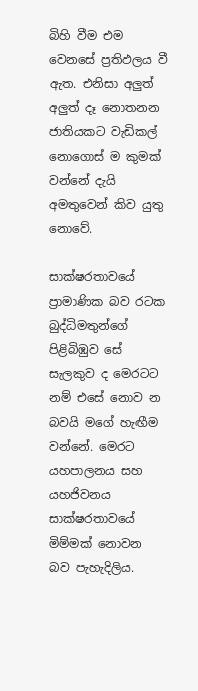බිහි වීම එම වෙනසේ ප්‍රතිඵලය වී ඇත. එනිසා අලුත් අලුත් දෑ නොතනන ජාතියකට වැඩිකල් නොගොස් ම කුමක් වන්නේ දැයි අමතුවෙන් කිව යුතු නොවේ.

සාක්ෂරතාවයේ ප්‍රාමාණික බව රටක බුද්ධිමතුන්ගේ පිළිබිඹුව සේ සැලකුව ද මෙරටට නම් එසේ නොව න බවයි මගේ හැඟීම වන්නේ. මෙරට යහපාලනය සහ යහජිවනය සාක්ෂරතාවයේ මිම්මක් නොවන බව පැහැදිලිය.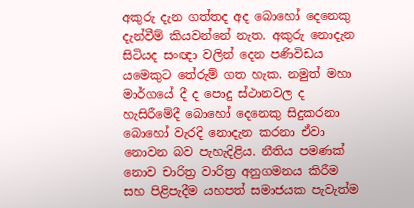අකුරු දැන ගත්තද අද බොහෝ දෙනෙකු දැන්වීම් කියවන්නේ නැත. අකුරු නොදැන සිටියද සංඥා වලින් දෙන පණිවිඩය යමෙකුට තේරුම් ගත හැක. නමුත් මහා මාර්ගයේ දී ද පොදු ස්ථානවල ද හැසිරීමේදී බොහෝ දෙනෙකු සිදුකරනා බොහෝ වැරදි නොදැන කරනා ඒවා නොවන බව පැහැදිළිය. නීතිය පමණක් නොව චාරිත්‍ර වාරිත්‍ර අනුගමනය කිරීම සහ පිළිපැදීම යහපත් සමාජයක පැවැත්ම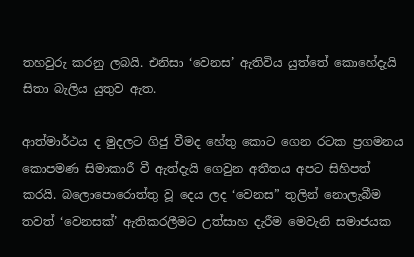තහවුරු කරනු ලබයි. එනිසා ‘වෙනස’ ඇතිවිය යුත්තේ කොහේදැයි සිතා බැලිය යුතුව ඇත.

ආත්මාර්ථය ද මුදලට ගිජු වීමද හේතු කොට ගෙන රටක ප්‍රගමනය කොපමණ සිමාකාරී වී ඇත්දැයි ගෙවුන අතීතය අපට සිහිපත් කරයි. බලොපොරොත්තු වූ දෙය ලද ‘වෙනස” තුලින් නොලැබීම තවත් ‘වෙනසක්’ ඇතිකරලීමට උත්සාහ දැරීම මෙවැනි සමාජයක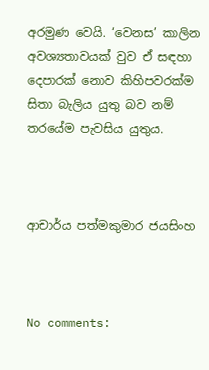අරමුණ වෙයි. ‘වෙනස’ කාලින අවශ්‍යතාවයක් වුව ඒ සඳහා දෙපාරක් නොව කිහිපවරක්ම සිතා බැලිය යුතු බව නම් තරයේම පැවසිය යුතුය.



ආචාර්ය පත්මකුමාර ජයසිංහ



No comments: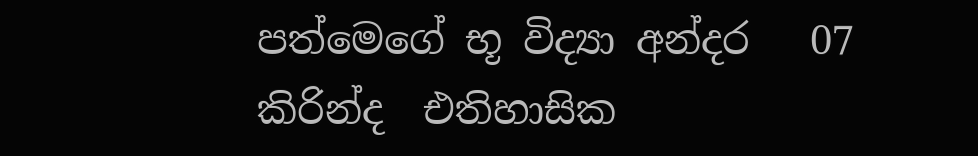පත්මෙගේ භූ විද්‍යා අන්දර   07 කිරින්ද  එතිහාසික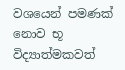වශයෙන් පමණක් නොව භූ විද්‍යාත්මකවත්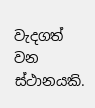වැදගත් වන ස්ථානයකි.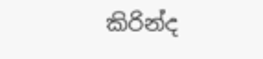කිරින්ද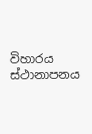විහාරය ස්ථානාපනය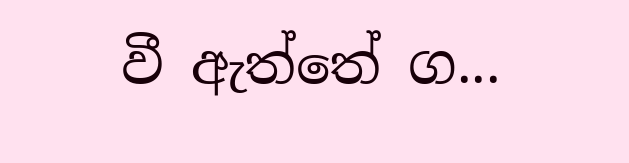වී ඇත්තේ ග...